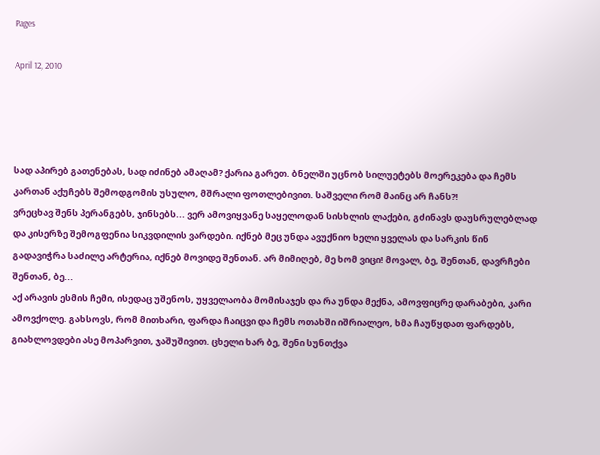Pages

April 12, 2010




სად აპირებ გათენებას, სად იძინებ ამაღამ? ქარია გარეთ. ბნელში უცნობ სილუეტებს მოერეკება და ჩემს კართან აქუჩებს შემოდგომის უსულო, მშრალი ფოთლებივით. საშველი რომ მაინც არ ჩანს?!
ვრეცხავ შენს პერანგებს, ჯინსებს... ვერ ამოვიყვანე საყელოდან სისხლის ლაქები, გძინავს დაუსრულებლად და კისერზე შემოგფენია სიკვდილის ვარდები. იქნებ მეც უნდა ავუქნიო ხელი ყველას და სარკის წინ გადავიჭრა საძილე არტერია, იქნებ მოვიდე შენთან. არ მიმიღებ, მე ხომ ვიცი! მოვალ, ბე, შენთან, დავრჩები შენთან, ბე...
აქ არავის ესმის ჩემი, ისედაც უშენოს, უყველაობა მომისაჯეს და რა უნდა მექნა, ამოვფიცრე დარაბები, კარი ამოვქოლე. გახსოვს, რომ მითხარი, ფარდა ჩაიცვი და ჩემს ოთახში იშრიალეო, ხმა ჩაუწყდათ ფარდებს, გიახლოვდები ასე მოპარვით, ჯაშუშივით. ცხელი ხარ ბე, შენი სუნთქვა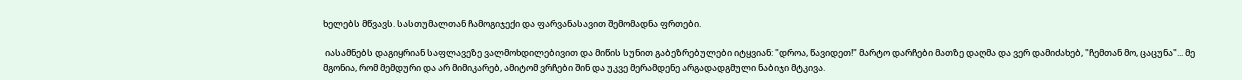ხელებს მწვავს. სასთუმალთან ჩამოგიჯექი და ფარვანასავით შემომადნა ფრთები.

 იასამნებს დაგიყრიან საფლავეზე ვალმოხდილებივით და მიწის სუნით გაბეზრებულები იტყვიან: "დროა, წავიდეთ!" მარტო დარჩები მათზე დაღმა და ვერ დამიძახებ, "ჩემთან მო, ცაცუნა"... მე მგონია, რომ მემდური და არ მიმიკარებ, ამიტომ ვრჩები შინ და უკვე მერამდენე არგადადგმული ნაბიჯი მტკივა.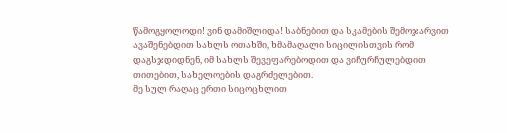წამოგყოლოდი! ვინ დამიშლიდა! საბნებით და სკამების შემოჯარვით ავაშენებდით სახლს ოთახში, ხმამაღალი სიცილისთვის რომ დაგსჯდიდნენ, იმ სახლს შევეფარებოდით და ვიჩურჩულებდით თითებით, სახელოების დაგრძელებით.
მე სულ რაღაც ერთი სიცოცხლით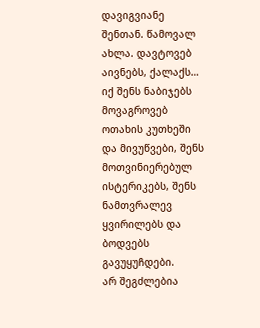დავიგვიანე შენთან. წამოვალ ახლა. დავტოვებ აივნებს, ქალაქს… იქ შენს ნაბიჯებს მოვაგროვებ ოთახის კუთხეში და მივუწვები, შენს მოთვინიერებულ ისტერიკებს, შენს ნამთვრალევ ყვირილებს და ბოდვებს გავუყუჩდები.
არ შეგძლებია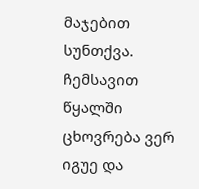მაჯებით სუნთქვა. ჩემსავით წყალში ცხოვრება ვერ იგუე და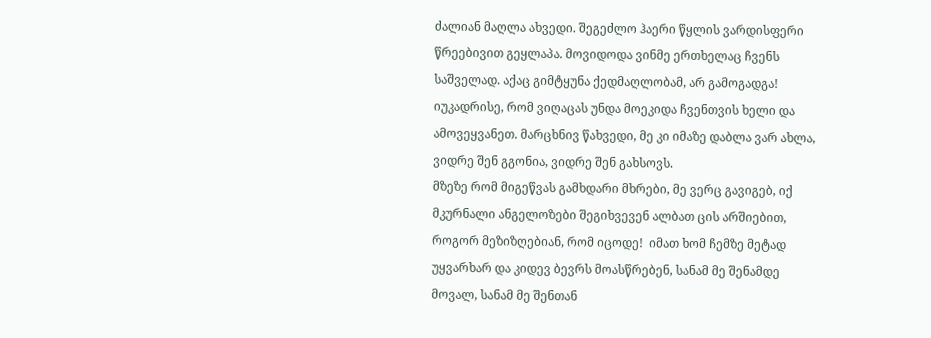ძალიან მაღლა ახვედი. შეგეძლო ჰაერი წყლის ვარდისფერი წრეებივით გეყლაპა. მოვიდოდა ვინმე ერთხელაც ჩვენს საშველად. აქაც გიმტყუნა ქედმაღლობამ, არ გამოგადგა! იუკადრისე, რომ ვიღაცას უნდა მოეკიდა ჩვენთვის ხელი და ამოვეყვანეთ. მარცხნივ წახვედი, მე კი იმაზე დაბლა ვარ ახლა, ვიდრე შენ გგონია, ვიდრე შენ გახსოვს.
მზეზე რომ მიგეწვას გამხდარი მხრები, მე ვერც გავიგებ, იქ მკურნალი ანგელოზები შეგიხვევენ ალბათ ცის არშიებით, როგორ მეზიზღებიან, რომ იცოდე!  იმათ ხომ ჩემზე მეტად უყვარხარ და კიდევ ბევრს მოასწრებენ, სანამ მე შენამდე მოვალ, სანამ მე შენთან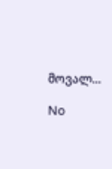მოვალ...

No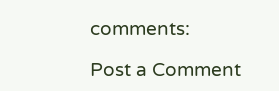comments:

Post a Comment